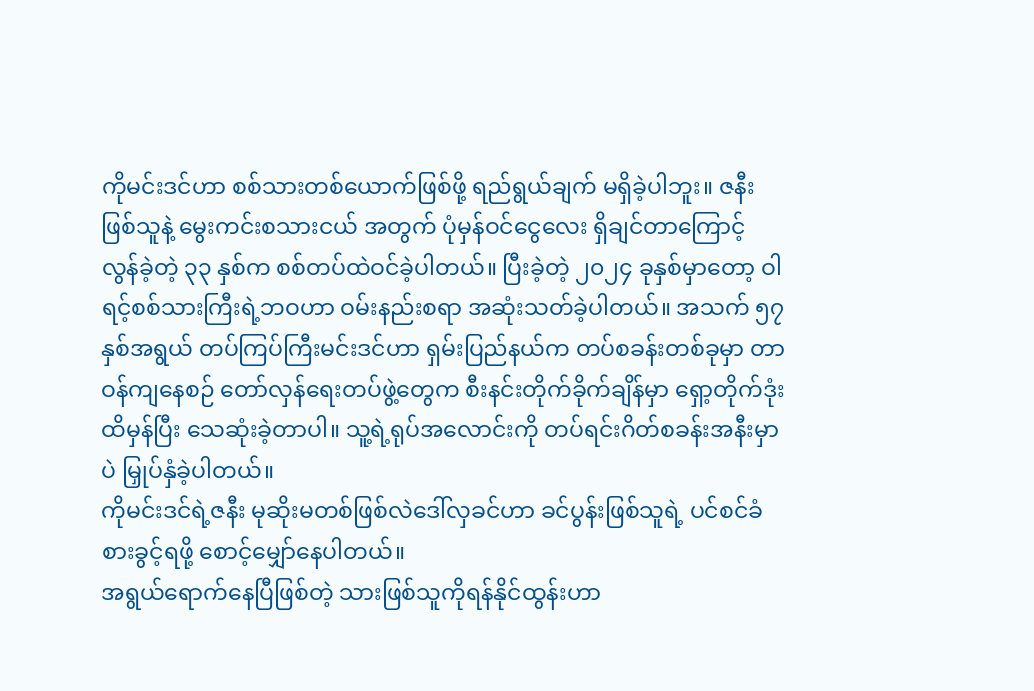ကိုမင်းဒင်ဟာ စစ်သားတစ်ယောက်ဖြစ်ဖို့ ရည်ရွယ်ချက် မရှိခဲ့ပါဘူး။ ဇနီးဖြစ်သူနဲ့ မွေးကင်းစသားငယ် အတွက် ပုံမှန်ဝင်ငွေလေး ရှိချင်တာကြောင့် လွန်ခဲ့တဲ့ ၃၃ နှစ်က စစ်တပ်ထဲဝင်ခဲ့ပါတယ်။ ပြီးခဲ့တဲ့ ၂၀၂၄ ခုနှစ်မှာတော့ ဝါရင့်စစ်သားကြီးရဲ့ဘဝဟာ ဝမ်းနည်းစရာ အဆုံးသတ်ခဲ့ပါတယ်။ အသက် ၅၇ နှစ်အရွယ် တပ်ကြပ်ကြီးမင်းဒင်ဟာ ရှမ်းပြည်နယ်က တပ်စခန်းတစ်ခုမှာ တာဝန်ကျနေစဉ် တော်လှန်ရေးတပ်ဖွဲ့တွေက စီးနင်းတိုက်ခိုက်ချိန်မှာ ရှော့တိုက်ဒုံးထိမှန်ပြီး သေဆုံးခဲ့တာပါ။ သူ့ရဲ့ရုပ်အလောင်းကို တပ်ရင်းဂိတ်စခန်းအနီးမှာပဲ မြှုပ်နှံခဲ့ပါတယ်။
ကိုမင်းဒင်ရဲ့ဇနီး မုဆိုးမတစ်ဖြစ်လဲဒေါ်လှခင်ဟာ ခင်ပွန်းဖြစ်သူရဲ့ ပင်စင်ခံစားခွင့်ရဖို့ စောင့်မျှော်နေပါတယ်။
အရွယ်ရောက်နေပြီဖြစ်တဲ့ သားဖြစ်သူကိုရန်နိုင်ထွန်းဟာ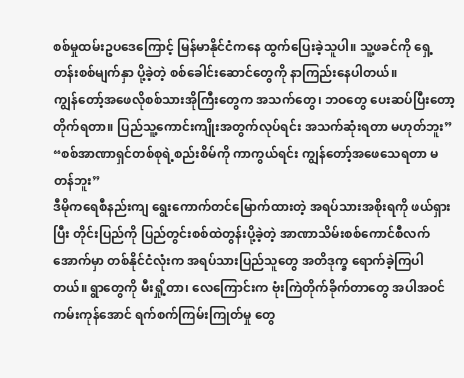စစ်မှုထမ်းဥပဒေကြောင့် မြန်မာနိုင်ငံကနေ ထွက်ပြေးခဲ့သူပါ။ သူ့ဖခင်ကို ရှေ့တန်းစစ်မျက်နှာ ပို့ခဲ့တဲ့ စစ်ခေါင်းဆောင်တွေကို နာကြည်းနေပါတယ်။
ကျွန်တော့်အဖေလိုစစ်သားအိုကြီးတွေက အသက်တွေ၊ ဘဝတွေ ပေးဆပ်ပြီးတော့ တိုက်ရတာ။ ပြည်သူ့ကောင်းကျိုးအတွက်လုပ်ရင်း အသက်ဆုံးရတာ မဟုတ်ဘူး”
“စစ်အာဏာရှင်တစ်စုရဲ့စည်းစိမ်ကို ကာကွယ်ရင်း ကျွန်တော့်အဖေသေရတာ မတန်ဘူး”
ဒီမိုကရေစီနည်းကျ ရွေးကောက်တင်မြောက်ထားတဲ့ အရပ်သားအစိုးရကို ဖယ်ရှားပြီး တိုင်းပြည်ကို ပြည်တွင်းစစ်ထဲတွန်းပို့ခဲ့တဲ့ အာဏာသိမ်းစစ်ကောင်စီလက်အောက်မှာ တစ်နိုင်ငံလုံးက အရပ်သားပြည်သူတွေ အတိဒုက္ခ ရောက်ခဲ့ကြပါတယ်။ ရွာတွေကို မီးရှို့တာ၊ လေကြောင်းက ဗုံးကြဲတိုက်ခိုက်တာတွေ အပါအဝင် ကမ်းကုန်အောင် ရက်စက်ကြမ်းကြုတ်မှု တွေ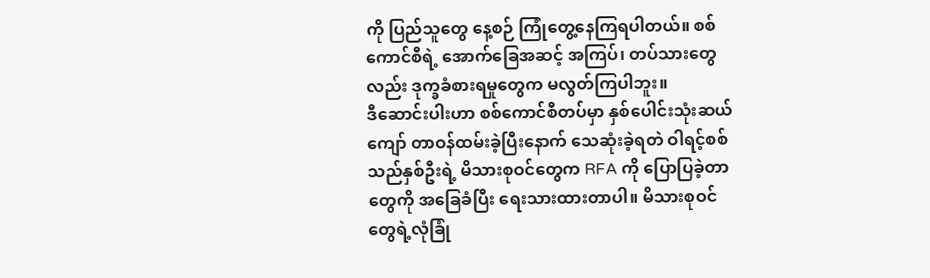ကို ပြည်သူတွေ နေ့စဉ် ကြုံတွေ့နေကြရပါတယ်။ စစ်ကောင်စီရဲ့ အောက်ခြေအဆင့် အကြပ်၊ တပ်သားတွေလည်း ဒုက္ခခံစားရမှုတွေက မလွတ်ကြပါဘူး။
ဒီဆောင်းပါးဟာ စစ်ကောင်စီတပ်မှာ နှစ်ပေါင်းသုံးဆယ်ကျော် တာဝန်ထမ်းခဲ့ပြီးနောက် သေဆုံးခဲ့ရတဲ ဝါရင့်စစ်သည်နှစ်ဦးရဲ့ မိသားစုဝင်တွေက RFA ကို ပြောပြခဲ့တာတွေကို အခြေခံပြီး ရေးသားထားတာပါ။ မိသားစုဝင်တွေရဲ့လုံခြုံ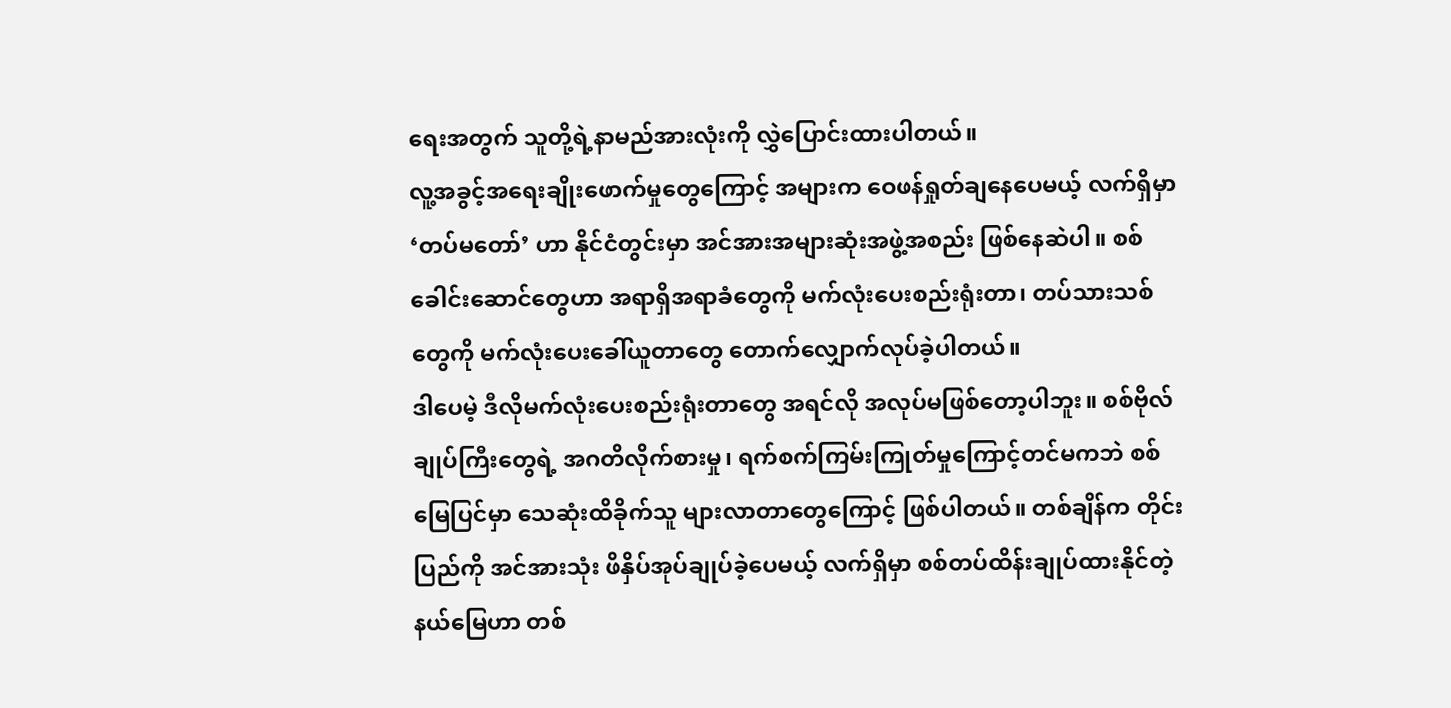ရေးအတွက် သူတို့ရဲ့နာမည်အားလုံးကို လွှဲပြောင်းထားပါတယ်။
လူ့အခွင့်အရေးချိုးဖောက်မှုတွေကြောင့် အများက ဝေဖန်ရှုတ်ချနေပေမယ့် လက်ရှိမှာ ‘တပ်မတော်’ ဟာ နိုင်ငံတွင်းမှာ အင်အားအများဆုံးအဖွဲ့အစည်း ဖြစ်နေဆဲပါ။ စစ်ခေါင်းဆောင်တွေဟာ အရာရှိအရာခံတွေကို မက်လုံးပေးစည်းရုံးတာ၊ တပ်သားသစ်တွေကို မက်လုံးပေးခေါ်ယူတာတွေ တောက်လျှောက်လုပ်ခဲ့ပါတယ်။
ဒါပေမဲ့ ဒီလိုမက်လုံးပေးစည်းရုံးတာတွေ အရင်လို အလုပ်မဖြစ်တော့ပါဘူး။ စစ်ဗိုလ်ချုပ်ကြီးတွေရဲ့ အဂတိလိုက်စားမှု၊ ရက်စက်ကြမ်းကြုတ်မှုကြောင့်တင်မကဘဲ စစ်မြေပြင်မှာ သေဆုံးထိခိုက်သူ များလာတာတွေကြောင့် ဖြစ်ပါတယ်။ တစ်ချိန်က တိုင်းပြည်ကို အင်အားသုံး ဖိနှိပ်အုပ်ချုပ်ခဲ့ပေမယ့် လက်ရှိမှာ စစ်တပ်ထိန်းချုပ်ထားနိုင်တဲ့နယ်မြေဟာ တစ်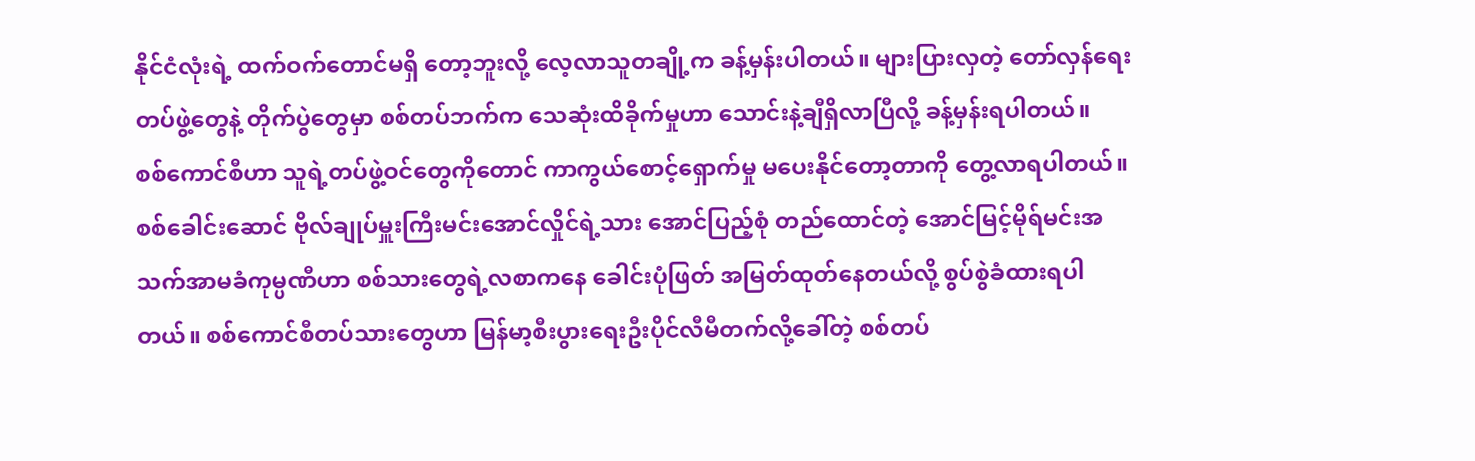နိုင်ငံလုံးရဲ့ ထက်ဝက်တောင်မရှိ တော့ဘူးလို့ လေ့လာသူတချို့က ခန့်မှန်းပါတယ်။ များပြားလှတဲ့ တော်လှန်ရေးတပ်ဖွဲ့တွေနဲ့ တိုက်ပွဲတွေမှာ စစ်တပ်ဘက်က သေဆုံးထိခိုက်မှုဟာ သောင်းနဲ့ချီရှိလာပြီလို့ ခန့်မှန်းရပါတယ်။
စစ်ကောင်စီဟာ သူရဲ့တပ်ဖွဲ့ဝင်တွေကိုတောင် ကာကွယ်စောင့်ရှောက်မှု မပေးနိုင်တော့တာကို တွေ့လာရပါတယ်။
စစ်ခေါင်းဆောင် ဗိုလ်ချုပ်မှူးကြီးမင်းအောင်လှိုင်ရဲ့သား အောင်ပြည့်စုံ တည်ထောင်တဲ့ အောင်မြင့်မိုရ်မင်းအသက်အာမခံကုမ္ပဏီဟာ စစ်သားတွေရဲ့လစာကနေ ခေါင်းပုံဖြတ် အမြတ်ထုတ်နေတယ်လို့ စွပ်စွဲခံထားရပါတယ်။ စစ်ကောင်စီတပ်သားတွေဟာ မြန်မာ့စီးပွားရေးဦးပိုင်လီမီတက်လို့ခေါ်တဲ့ စစ်တပ်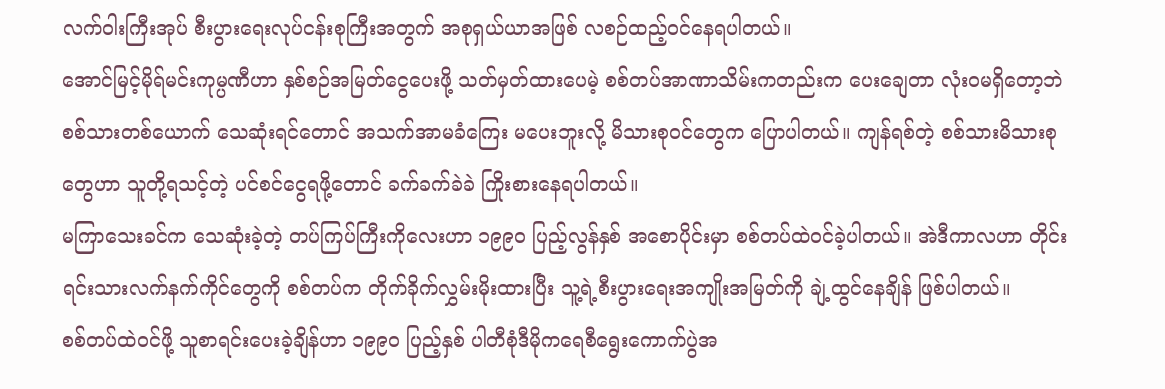လက်ဝါးကြီးအုပ် စီးပွားရေးလုပ်ငန်းစုကြီးအတွက် အစုရှယ်ယာအဖြစ် လစဉ်ထည့်ဝင်နေရပါတယ်။
အောင်မြင့်မိုရ်မင်းကုမ္ပဏီဟာ နှစ်စဉ်အမြတ်ငွေပေးဖို့ သတ်မှတ်ထားပေမဲ့ စစ်တပ်အာဏာသိမ်းကတည်းက ပေးချေတာ လုံးဝမရှိတော့ဘဲ စစ်သားတစ်ယောက် သေဆုံးရင်တောင် အသက်အာမခံကြေး မပေးဘူးလို့ မိသားစုဝင်တွေက ပြောပါတယ်။ ကျန်ရစ်တဲ့ စစ်သားမိသားစုတွေဟာ သူတို့ရသင့်တဲ့ ပင်စင်ငွေရဖို့တောင် ခက်ခက်ခဲခဲ ကြိုးစားနေရပါတယ်။
မကြာသေးခင်က သေဆုံးခဲ့တဲ့ တပ်ကြပ်ကြီးကိုလေးဟာ ၁၉၉၀ ပြည့်လွန်နှစ် အစောပိုင်းမှာ စစ်တပ်ထဲဝင်ခဲ့ပါတယ်။ အဲဒီကာလဟာ တိုင်းရင်းသားလက်နက်ကိုင်တွေကို စစ်တပ်က တိုက်ခိုက်လွှမ်းမိုးထားပြီး သူ့ရဲ့စီးပွားရေးအကျိုးအမြတ်ကို ချဲ့ထွင်နေချိန် ဖြစ်ပါတယ်။
စစ်တပ်ထဲဝင်ဖို့ သူစာရင်းပေးခဲ့ချိန်ဟာ ၁၉၉၀ ပြည့်နှစ် ပါတီစုံဒီမိုကရေစီရွေးကောက်ပွဲအ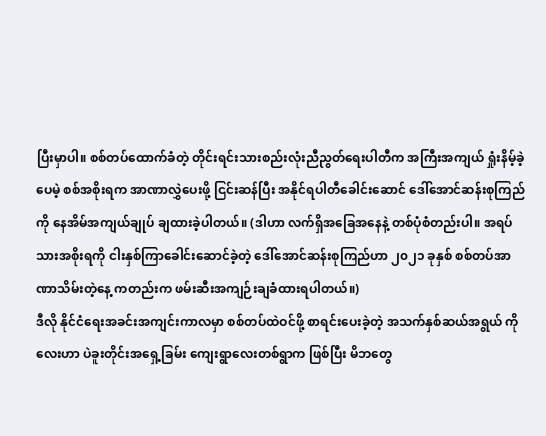ပြီးမှာပါ။ စစ်တပ်ထောက်ခံတဲ့ တိုင်းရင်းသားစည်းလုံးညီညွတ်ရေးပါတီက အကြီးအကျယ် ရှုံးနိမ့်ခဲ့ပေမဲ့ စစ်အစိုးရက အာဏာလွှဲပေးဖို့ ငြင်းဆန်ပြီး အနိုင်ရပါတီခေါင်းဆောင် ဒေါ်အောင်ဆန်းစုကြည်ကို နေအိမ်အကျယ်ချုပ် ချထားခဲ့ပါတယ်။ (ဒါဟာ လက်ရှိအခြေအနေနဲ့ တစ်ပုံစံတည်းပါ။ အရပ်သားအစိုးရကို ငါးနှစ်ကြာခေါင်းဆောင်ခဲ့တဲ့ ဒေါ်အောင်ဆန်းစုကြည်ဟာ ၂၀၂၁ ခုနှစ် စစ်တပ်အာဏာသိမ်းတဲ့နေ့ ကတည်းက ဖမ်းဆီးအကျဉ်းချခံထားရပါတယ်။)
ဒီလို နိုင်ငံရေးအခင်းအကျင်းကာလမှာ စစ်တပ်ထဲဝင်ဖို့ စာရင်းပေးခဲ့တဲ့ အသက်နှစ်ဆယ်အရွယ် ကိုလေးဟာ ပဲခူးတိုင်းအရှေ့ခြမ်း ကျေးရွာလေးတစ်ရွာက ဖြစ်ပြီး မိဘတွေ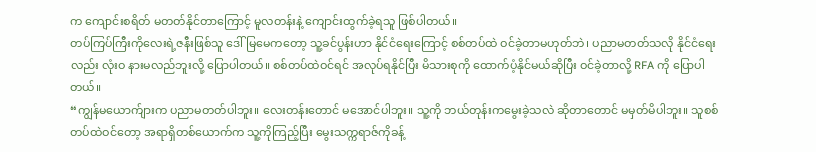က ကျောင်းစရိတ် မတတ်နိုင်တာကြောင့် မူလတန်းနဲ့ ကျောင်းထွက်ခဲ့ရသူ ဖြစ်ပါတယ်။
တပ်ကြပ်ကြီးကိုလေးရဲ့ဇနီးဖြစ်သူ ဒေါ်မြမေကတော့ သူ့ခင်ပွန်းဟာ နိုင်ငံရေးကြောင့် စစ်တပ်ထဲ ဝင်ခဲ့တာမဟုတ်ဘဲ၊ ပညာမတတ်သလို နိုင်ငံရေးလည်း လုံးဝ နားမလည်ဘူးလို့ ပြောပါတယ်။ စစ်တပ်ထဲဝင်ရင် အလုပ်ရနိုင်ပြီး မိသားစုကို ထောက်ပံ့နိုင်မယ်ဆိုပြီး ဝင်ခဲ့တာလို့ RFA ကို ပြောပါတယ်။
“ကျွန်မယောက်ျားက ပညာမတတ်ပါဘူး။ လေးတန်းတောင် မအောင်ပါဘူး။ သူ့ကို ဘယ်တုန်းကမွေးခဲ့သလဲ ဆိုတာတောင် မမှတ်မိပါဘူး။ သူစစ်တပ်ထဲဝင်တော့ အရာရှိတစ်ယောက်က သူ့ကိုကြည့်ပြီး မွေးသက္ကရာဇ်ကိုခန့်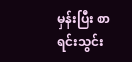မှန်းပြီး စာရင်းသွင်း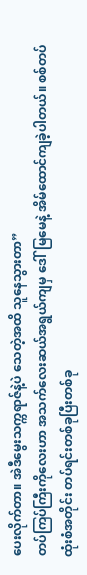ပေးလိုက်တာ။ အဲဒီမွေးသက္ကရာဇ်နဲ့ပဲ သေတဲ့အထိ သူနေသွားတာ”
တပ်ကြပ်ကြီးကိုလေးဟာ အသက်လေးဆယ်အရွယ်ကျမှ ဒေါ်မြမေနဲ့ အိမ်ထောင်ကျခဲ့ပါတယ်။ စစ်တပ်ထုံးစံအတိုင်း တပ်ရင်းတစ်ခုပြီးတစ်ခု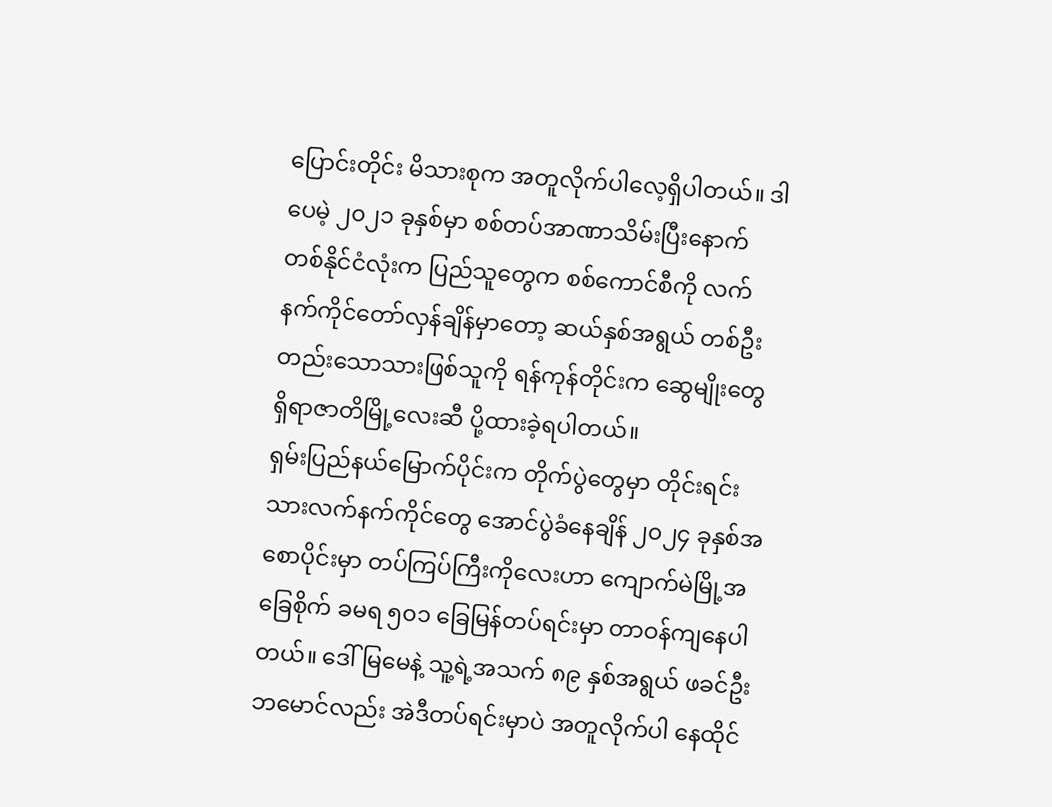ပြောင်းတိုင်း မိသားစုက အတူလိုက်ပါလေ့ရှိပါတယ်။ ဒါပေမဲ့ ၂၀၂၁ ခုနှစ်မှာ စစ်တပ်အာဏာသိမ်းပြီးနောက် တစ်နိုင်ငံလုံးက ပြည်သူတွေက စစ်ကောင်စီကို လက်နက်ကိုင်တော်လှန်ချိန်မှာတော့ ဆယ်နှစ်အရွယ် တစ်ဦးတည်းသောသားဖြစ်သူကို ရန်ကုန်တိုင်းက ဆွေမျိုးတွေရှိရာဇာတိမြို့လေးဆီ ပို့ထားခဲ့ရပါတယ်။
ရှမ်းပြည်နယ်မြောက်ပိုင်းက တိုက်ပွဲတွေမှာ တိုင်းရင်းသားလက်နက်ကိုင်တွေ အောင်ပွဲခံနေချိန် ၂၀၂၄ ခုနှစ်အစောပိုင်းမှာ တပ်ကြပ်ကြီးကိုလေးဟာ ကျောက်မဲမြို့အခြေစိုက် ခမရ ၅၀၁ ခြေမြန်တပ်ရင်းမှာ တာဝန်ကျနေပါတယ်။ ဒေါ်မြမေနဲ့ သူ့ရဲ့အသက် ၈၉ နှစ်အရွယ် ဖခင်ဦးဘမောင်လည်း အဲဒီတပ်ရင်းမှာပဲ အတူလိုက်ပါ နေထိုင်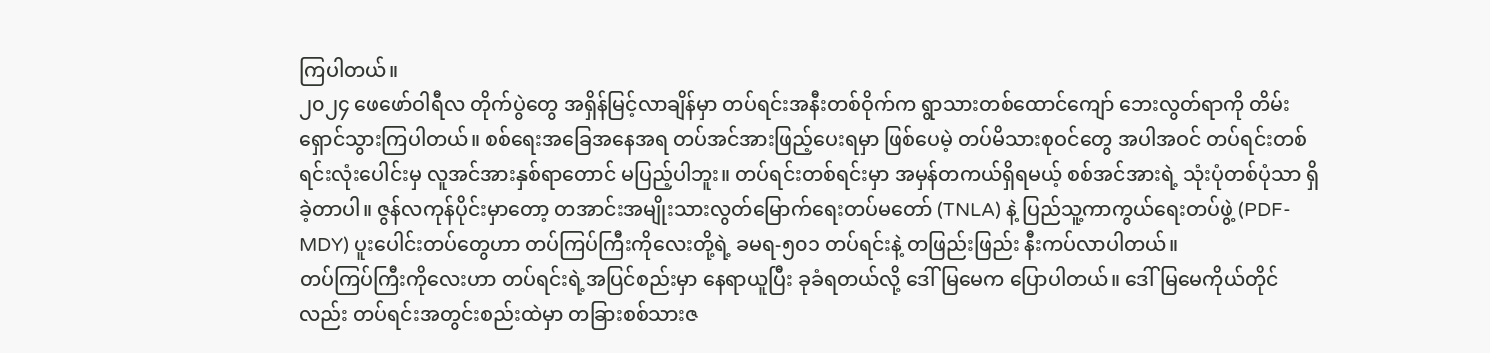ကြပါတယ်။
၂၀၂၄ ဖေဖော်ဝါရီလ တိုက်ပွဲတွေ အရှိန်မြင့်လာချိန်မှာ တပ်ရင်းအနီးတစ်ဝိုက်က ရွာသားတစ်ထောင်ကျော် ဘေးလွတ်ရာကို တိမ်းရှောင်သွားကြပါတယ်။ စစ်ရေးအခြေအနေအရ တပ်အင်အားဖြည့်ပေးရမှာ ဖြစ်ပေမဲ့ တပ်မိသားစုဝင်တွေ အပါအဝင် တပ်ရင်းတစ်ရင်းလုံးပေါင်းမှ လူအင်အားနှစ်ရာတောင် မပြည့်ပါဘူး။ တပ်ရင်းတစ်ရင်းမှာ အမှန်တကယ်ရှိရမယ့် စစ်အင်အားရဲ့ သုံးပုံတစ်ပုံသာ ရှိခဲ့တာပါ။ ဇွန်လကုန်ပိုင်းမှာတော့ တအာင်းအမျိုးသားလွတ်မြောက်ရေးတပ်မတော် (TNLA) နဲ့ ပြည်သူ့ကာကွယ်ရေးတပ်ဖွဲ့ (PDF- MDY) ပူးပေါင်းတပ်တွေဟာ တပ်ကြပ်ကြီးကိုလေးတို့ရဲ့ ခမရ-၅၀၁ တပ်ရင်းနဲ့ တဖြည်းဖြည်း နီးကပ်လာပါတယ်။
တပ်ကြပ်ကြီးကိုလေးဟာ တပ်ရင်းရဲ့အပြင်စည်းမှာ နေရာယူပြီး ခုခံရတယ်လို့ ဒေါ်မြမေက ပြောပါတယ်။ ဒေါ်မြမေကိုယ်တိုင်လည်း တပ်ရင်းအတွင်းစည်းထဲမှာ တခြားစစ်သားဇ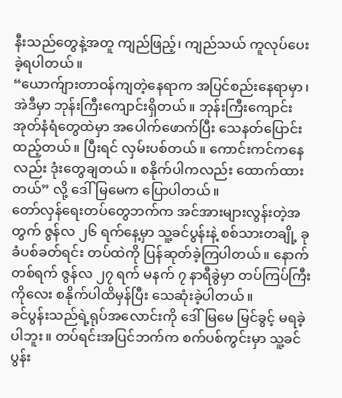နီးသည်တွေနဲ့အတူ ကျည်ဖြည့်၊ ကျည်သယ် ကူလုပ်ပေးခဲ့ရပါတယ်။
“ယောက်ျားတာဝန်ကျတဲ့နေရာက အပြင်စည်းနေရာမှာ၊ အဲဒီမှာ ဘုန်းကြီးကျောင်းရှိတယ်။ ဘုန်းကြီးကျောင်း အုတ်နံရံတွေထဲမှာ အပေါက်ဖောက်ပြီး သေနတ်ပြောင်း ထည့်တယ်။ ပြီးရင် လှမ်းပစ်တယ်။ ကောင်းကင်ကနေလည်း ဒုံးတွေချတယ်။ စနိုက်ပါကလည်း ထောက်ထားတယ်” လို့ ဒေါ်မြမေက ပြောပါတယ်။
တော်လှန်ရေးတပ်တွေဘက်က အင်အားများလွန်းတဲ့အတွက် ဇွန်လ ၂၆ ရက်နေ့မှာ သူ့ခင်ပွန်းနဲ့ စစ်သားတချို့ ခုခံပစ်ခတ်ရင်း တပ်ထဲကို ပြန်ဆုတ်ခဲ့ကြပါတယ်။ နောက်တစ်ရက် ဇွန်လ ၂၇ ရက် မနက် ၇ နာရီခွဲမှာ တပ်ကြပ်ကြီးကိုလေး စနိုက်ပါထိမှန်ပြီး သေဆုံးခဲ့ပါတယ်။
ခင်ပွန်းသည်ရဲ့ရုပ်အလောင်းကို ဒေါ်မြမေ မြင်ခွင့် မရခဲ့ပါဘူး။ တပ်ရင်းအပြင်ဘက်က စက်ပစ်ကွင်းမှာ သူ့ခင်ပွန်း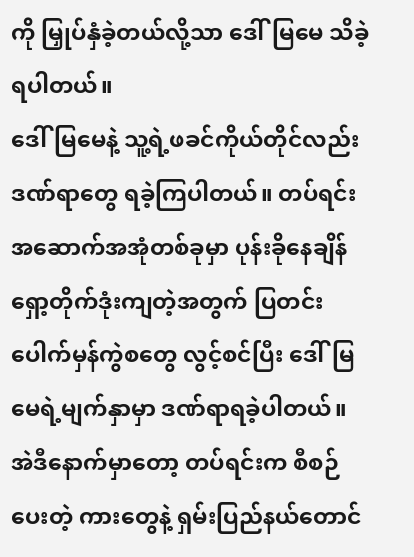ကို မြှုပ်နှံခဲ့တယ်လို့သာ ဒေါ်မြမေ သိခဲ့ရပါတယ်။
ဒေါ်မြမေနဲ့ သူ့ရဲ့ဖခင်ကိုယ်တိုင်လည်း ဒဏ်ရာတွေ ရခဲ့ကြပါတယ်။ တပ်ရင်းအဆောက်အအုံတစ်ခုမှာ ပုန်းခိုနေချိန် ရှော့တိုက်ဒုံးကျတဲ့အတွက် ပြတင်းပေါက်မှန်ကွဲစတွေ လွင့်စင်ပြီး ဒေါ်မြမေရဲ့မျက်နှာမှာ ဒဏ်ရာရခဲ့ပါတယ်။ အဲဒီနောက်မှာတော့ တပ်ရင်းက စီစဉ်ပေးတဲ့ ကားတွေနဲ့ ရှမ်းပြည်နယ်တောင်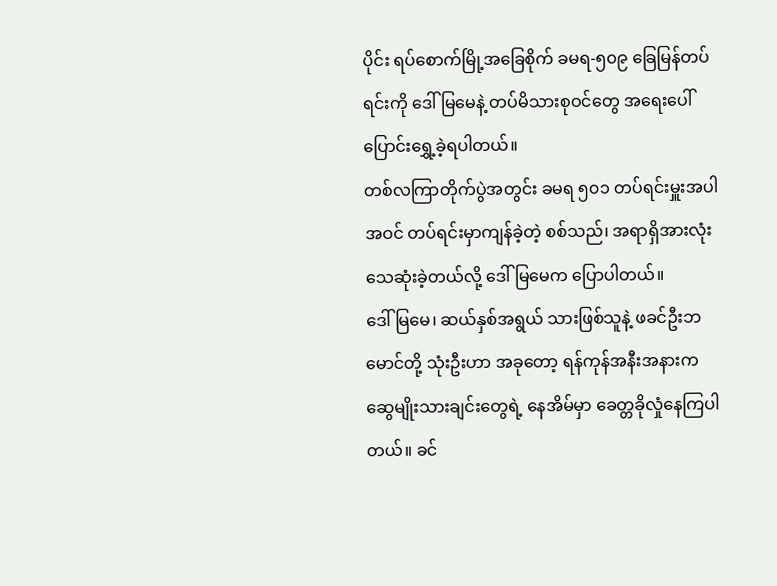ပိုင်း ရပ်စောက်မြို့အခြေစိုက် ခမရ-၅၀၉ ခြေမြန်တပ်ရင်းကို ဒေါ်မြမေနဲ့ တပ်မိသားစုဝင်တွေ အရေးပေါ် ပြောင်းရွှေ့ခဲ့ရပါတယ်။
တစ်လကြာတိုက်ပွဲအတွင်း ခမရ ၅၀၁ တပ်ရင်းမှူးအပါအဝင် တပ်ရင်းမှာကျန်ခဲ့တဲ့ စစ်သည်၊ အရာရှိအားလုံး သေဆုံးခဲ့တယ်လို့ ဒေါ်မြမေက ပြောပါတယ်။
ဒေါ်မြမေ၊ ဆယ်နှစ်အရွယ် သားဖြစ်သူနဲ့ ဖခင်ဦးဘမောင်တို့ သုံးဦးဟာ အခုတော့ ရန်ကုန်အနီးအနားက ဆွေမျိုးသားချင်းတွေရဲ့ နေအိမ်မှာ ခေတ္တခိုလှုံနေကြပါတယ်။ ခင်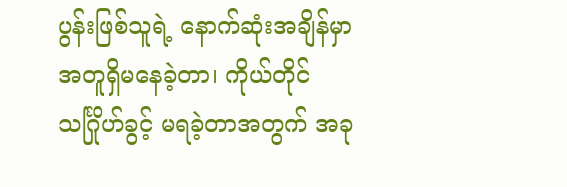ပွန်းဖြစ်သူရဲ့ နောက်ဆုံးအချိန်မှာ အတူရှိမနေခဲ့တာ၊ ကိုယ်တိုင်သင်္ဂြိုဟ်ခွင့် မရခဲ့တာအတွက် အခု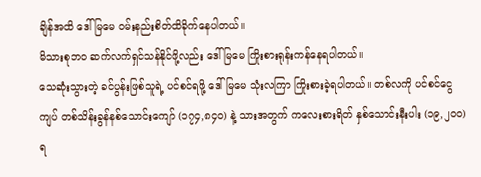ချိန်အထိ ဒေါ်မြမေ ဝမ်းနည်းစိတ်ထိခိုက်နေပါတယ်။
မိသားစုဘဝ ဆက်လက်ရှင်သန်နိုင်ဖို့လည်း ဒေါ်မြမေ ကြိုးစားရုန်းကန်နေရပါတယ်။
သေဆုံးသွားတဲ့ ခင်ပွန်းဖြစ်သူရဲ့ ပင်စင်ရဖို့ ဒေါ်မြမေ သုံးလကြာ ကြိုးစားခဲ့ရပါတယ်။ တစ်လကို ပင်စင်ငွေ ကျပ် တစ်သိန်းခွန်နစ်သောင်းကျော် (၁၇၄,၈၄၀) နဲ့ သားအတွက် ကလေးစားရိတ် နှစ်သောင်းနီးပါး (၁၉,၂၀၀) ရ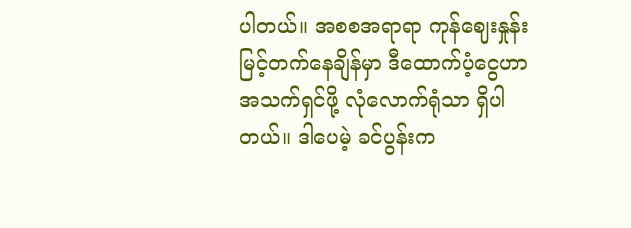ပါတယ်။ အစစအရာရာ ကုန်ဈေးနှုန်း မြင့်တက်နေချိန်မှာ ဒီထောက်ပံ့ငွေဟာ အသက်ရှင်ဖို့ လုံလောက်ရုံသာ ရှိပါတယ်။ ဒါပေမဲ့ ခင်ပွန်းက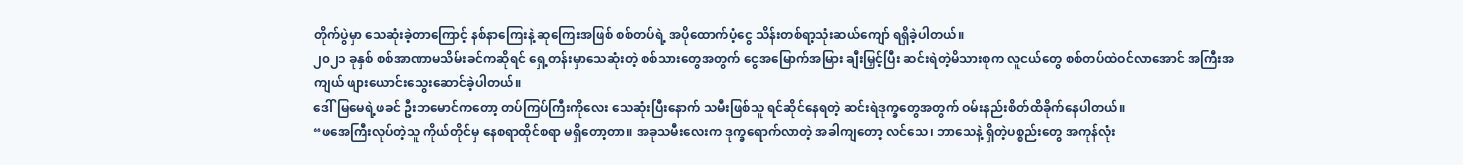တိုက်ပွဲမှာ သေဆုံးခဲ့တာကြောင့် နစ်နာကြေးနဲ့ ဆုကြေးအဖြစ် စစ်တပ်ရဲ့ အပိုထောက်ပံ့ငွေ သိန်းတစ်ရာ့သုံးဆယ်ကျော် ရရှိခဲ့ပါတယ်။
၂၀၂၁ ခုနှစ် စစ်အာဏာမသိမ်းခင်ကဆိုရင် ရှေ့တန်းမှာသေဆုံးတဲ့ စစ်သားတွေအတွက် ငွေအမြောက်အမြား ချီးမြှင့်ပြီး ဆင်းရဲတဲ့မိသားစုက လူငယ်တွေ စစ်တပ်ထဲဝင်လာအောင် အကြီးအကျယ် ဖျားယောင်းသွေးဆောင်ခဲ့ပါတယ်။
ဒေါ်မြမေရဲ့ဖခင် ဦးဘမောင်ကတော့ တပ်ကြပ်ကြီးကိုလေး သေဆုံးပြီးနောက် သမီးဖြစ်သူ ရင်ဆိုင်နေရတဲ့ ဆင်းရဲဒုက္ခတွေအတွက် ဝမ်းနည်းစိတ်ထိခိုက်နေပါတယ်။
“ဖအေကြီးလုပ်တဲ့သူ ကိုယ်တိုင်မှ နေစရာထိုင်စရာ မရှိတော့တာ။ အခုသမီးလေးက ဒုက္ခရောက်လာတဲ့ အခါကျတော့ လင်သေ၊ ဘာသေနဲ့ ရှိတဲ့ပစ္စည်းတွေ အကုန်လုံး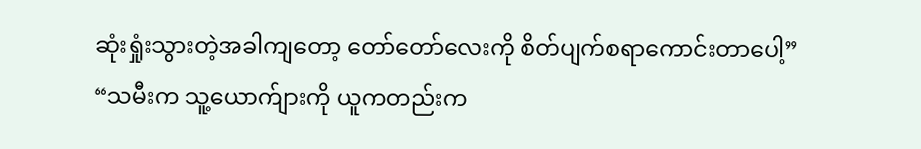ဆုံးရှုံးသွားတဲ့အခါကျတော့ တော်တော်လေးကို စိတ်ပျက်စရာကောင်းတာပေါ့”
“သမီးက သူ့ယောက်ျားကို ယူကတည်းက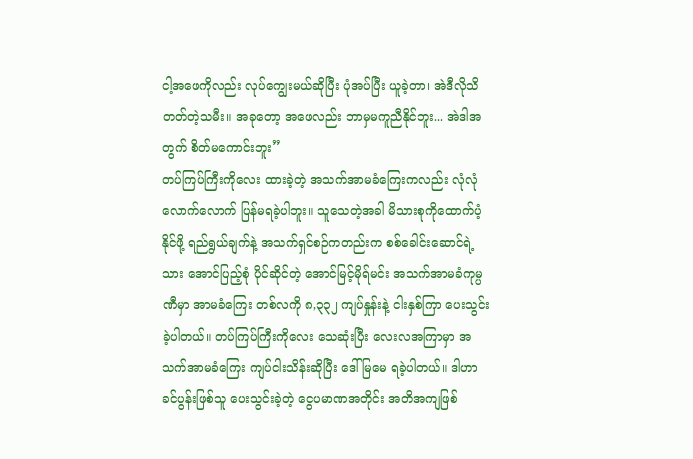ငါ့အဖေကိုလည်း လုပ်ကျွေးမယ်ဆိုပြီး ပုံအပ်ပြီး ယူခဲ့တာ၊ အဲဒီလိုသိတတ်တဲ့သမီး။ အခုတော့ အဖေလည်း ဘာမှမကူညီနိုင်ဘူး... အဲဒါအတွက် စိတ်မကောင်းဘူး”
တပ်ကြပ်ကြီးကိုလေး ထားခဲ့တဲ့ အသက်အာမခံကြေးကလည်း လုံလုံလောက်လောက် ပြန်မရခဲ့ပါဘူး။ သူသေတဲ့အခါ မိသားစုကိုထောက်ပံ့နိုင်ဖို့ ရည်ရွယ်ချက်နဲ့ အသက်ရှင်စဉ်ကတည်းက စစ်ခေါင်းဆောင်ရဲ့သား အောင်ပြည့်စုံ ပိုင်ဆိုင်တဲ့ အောင်မြင့်မိုရ်မင်း အသက်အာမခံကုမ္ပဏီမှာ အာမခံကြေး တစ်လကို ၈,၃၃၂ ကျပ်နှုန်းနဲ့ ငါးနှစ်ကြာ ပေးသွင်းခဲ့ပါတယ်။ တပ်ကြပ်ကြီးကိုလေး သေဆုံးပြီး လေးလအကြာမှာ အသက်အာမခံကြေး ကျပ်ငါးသိန်းဆိုပြီး ဒေါ်မြမေ ရခဲ့ပါတယ်။ ဒါဟာ ခင်ပွန်းဖြစ်သူ ပေးသွင်းခဲ့တဲ့ ငွေပမာဏအတိုင်း အတိအကျဖြစ်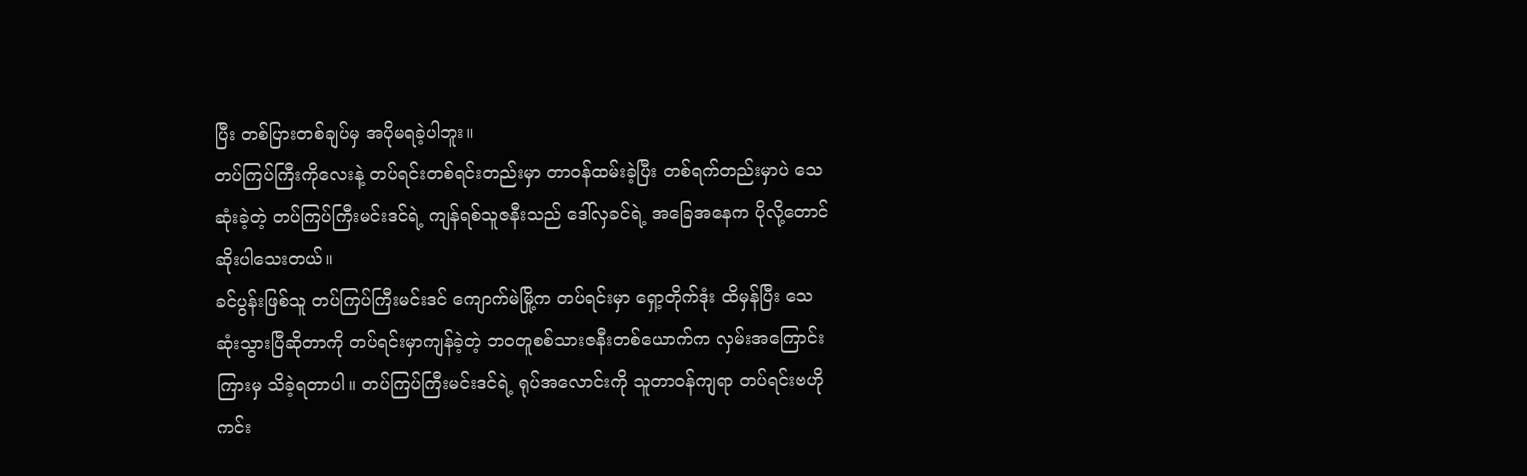ပြီး တစ်ပြားတစ်ချပ်မှ အပိုမရခဲ့ပါဘူး။
တပ်ကြပ်ကြီးကိုလေးနဲ့ တပ်ရင်းတစ်ရင်းတည်းမှာ တာဝန်ထမ်းခဲ့ပြီး တစ်ရက်တည်းမှာပဲ သေဆုံးခဲ့တဲ့ တပ်ကြပ်ကြီးမင်းဒင်ရဲ့ ကျန်ရစ်သူဇနီးသည် ဒေါ်လှခင်ရဲ့ အခြေအနေက ပိုလို့တောင် ဆိုးပါသေးတယ်။
ခင်ပွန်းဖြစ်သူ တပ်ကြပ်ကြီးမင်းဒင် ကျောက်မဲမြို့က တပ်ရင်းမှာ ရှော့တိုက်ဒုံး ထိမှန်ပြီး သေဆုံးသွားပြီဆိုတာကို တပ်ရင်းမှာကျန်ခဲ့တဲ့ ဘဝတူစစ်သားဇနီးတစ်ယောက်က လှမ်းအကြောင်းကြားမှ သိခဲ့ရတာပါ။ တပ်ကြပ်ကြီးမင်းဒင်ရဲ့ ရုပ်အလောင်းကို သူတာဝန်ကျရာ တပ်ရင်းဗဟိုကင်း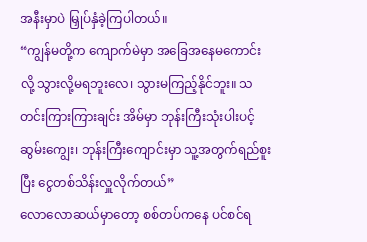အနီးမှာပဲ မြှုပ်နှံခဲ့ကြပါတယ်။
“ကျွန်မတို့က ကျောက်မဲမှာ အခြေအနေမကောင်းလို့ သွားလို့မရဘူးလေ၊ သွားမကြည့်နိုင်ဘူး။ သတင်းကြားကြားချင်း အိမ်မှာ ဘုန်းကြီးသုံးပါးပင့် ဆွမ်းကျွေး၊ ဘုန်းကြီးကျောင်းမှာ သူ့အတွက်ရည်စူးပြီး ငွေတစ်သိန်းလှူလိုက်တယ်”
လောလောဆယ်မှာတော့ စစ်တပ်ကနေ ပင်စင်ရ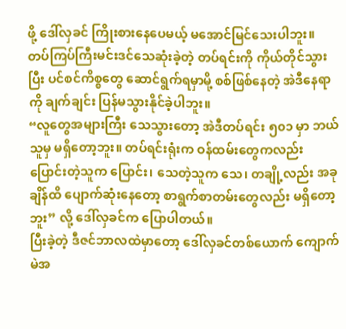ဖို့ ဒေါ်လှခင် ကြိုးစားနေပေမယ့် မအောင်မြင်သေးပါဘူး။ တပ်ကြပ်ကြီးမင်းဒင်သေဆုံးခဲ့တဲ့ တပ်ရင်းကို ကိုယ်တိုင်သွားပြီး ပင်စင်ကိစ္စတွေ ဆောင်ရွက်ရမှာမို့ စစ်ဖြစ်နေတဲ့ အဲဒီနေရာကို ချက်ချင်း ပြန်မသွားနိုင်ခဲ့ပါဘူး။
“လူတွေအများကြီး သေသွားတော့ အဲဒီတပ်ရင်း ၅၀၁ မှာ ဘယ်သူမှ မရှိတော့ဘူး။ တပ်ရင်းရုံးက ဝန်ထမ်းတွေကလည်း ပြောင်းတဲ့သူက ပြောင်း၊ သေတဲ့သူက သေ၊ တချို့လည်း အခုချိန်ထိ ပျောက်ဆုံးနေတော့ စာရွက်စာတမ်းတွေလည်း မရှိတော့ဘူး” လို့ ဒေါ်လှခင်က ပြောပါတယ်။
ပြီးခဲ့တဲ့ ဒီဇင်ဘာလထဲမှာတော့ ဒေါ်လှခင်တစ်ယောက် ကျောက်မဲအ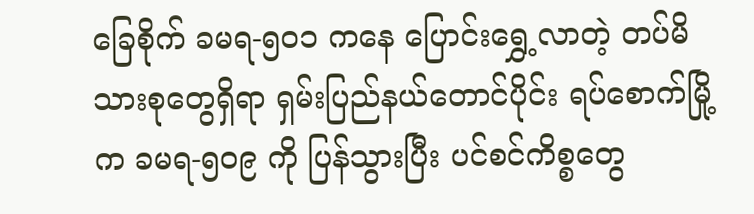ခြေစိုက် ခမရ-၅၀၁ ကနေ ပြောင်းရွှေ့လာတဲ့ တပ်မိသားစုတွေရှိရာ ရှမ်းပြည်နယ်တောင်ပိုင်း ရပ်စောက်မြို့က ခမရ-၅၀၉ ကို ပြန်သွားပြီး ပင်စင်ကိစ္စတွေ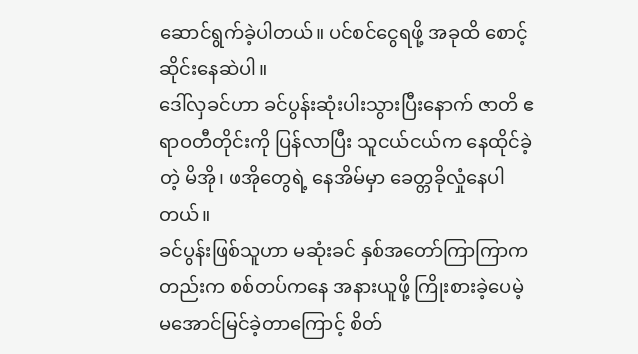ဆောင်ရွက်ခဲ့ပါတယ်။ ပင်စင်ငွေရဖို့ အခုထိ စောင့်ဆိုင်းနေဆဲပါ။
ဒေါ်လှခင်ဟာ ခင်ပွန်းဆုံးပါးသွားပြီးနောက် ဇာတိ ဧရာဝတီတိုင်းကို ပြန်လာပြီး သူငယ်ငယ်က နေထိုင်ခဲ့တဲ့ မိအို၊ ဖအိုတွေရဲ့ နေအိမ်မှာ ခေတ္တခိုလှုံနေပါတယ်။
ခင်ပွန်းဖြစ်သူဟာ မဆုံးခင် နှစ်အတော်ကြာကြာကတည်းက စစ်တပ်ကနေ အနားယူဖို့ ကြိုးစားခဲ့ပေမဲ့ မအောင်မြင်ခဲ့တာကြောင့် စိတ်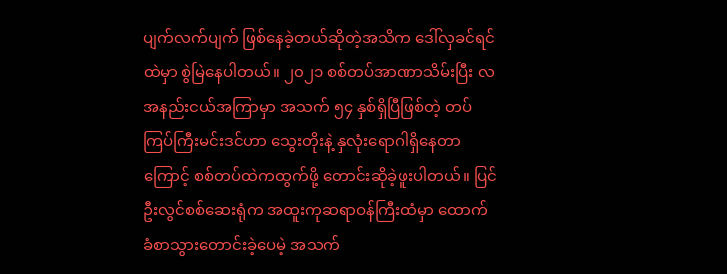ပျက်လက်ပျက် ဖြစ်နေခဲ့တယ်ဆိုတဲ့အသိက ဒေါ်လှခင်ရင်ထဲမှာ စွဲမြဲနေပါတယ်။ ၂၀၂၁ စစ်တပ်အာဏာသိမ်းပြီး လအနည်းငယ်အကြာမှာ အသက် ၅၄ နှစ်ရှိပြီဖြစ်တဲ့ တပ်ကြပ်ကြီးမင်းဒင်ဟာ သွေးတိုးနဲ့ နှလုံးရောဂါရှိနေတာကြောင့် စစ်တပ်ထဲကထွက်ဖို့ တောင်းဆိုခဲ့ဖူးပါတယ်။ ပြင်ဦးလွင်စစ်ဆေးရုံက အထူးကုဆရာဝန်ကြီးထံမှာ ထောက်ခံစာသွားတောင်းခဲ့ပေမဲ့ အသက်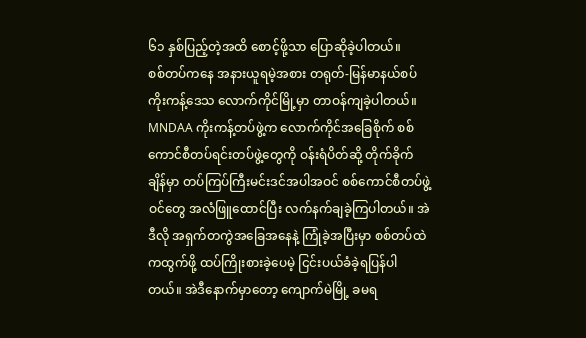၆၁ နှစ်ပြည့်တဲ့အထိ စောင့်ဖို့သာ ပြောဆိုခဲ့ပါတယ်။
စစ်တပ်ကနေ အနားယူရမဲ့အစား တရုတ်-မြန်မာနယ်စပ် ကိုးကန့်ဒေသ လောက်ကိုင်မြို့မှာ တာဝန်ကျခဲ့ပါတယ်။ MNDAA ကိုးကန့်တပ်ဖွဲ့က လောက်ကိုင်အခြေစိုက် စစ်ကောင်စီတပ်ရင်းတပ်ဖွဲ့တွေကို ဝန်းရံပိတ်ဆို့ တိုက်ခိုက်ချိန်မှာ တပ်ကြပ်ကြီးမင်းဒင်အပါအဝင် စစ်ကောင်စီတပ်ဖွဲ့ဝင်တွေ အလံဖြူထောင်ပြီး လက်နက်ချခဲ့ကြပါတယ်။ အဲဒီလို အရှက်တကွဲအခြေအနေနဲ့ ကြုံခဲ့အပြီးမှာ စစ်တပ်ထဲကထွက်ဖို့ ထပ်ကြိုးစားခဲ့ပေမဲ့ ငြင်းပယ်ခံခဲ့ရပြန်ပါတယ်။ အဲဒီနောက်မှာတော့ ကျောက်မဲမြို့ ခမရ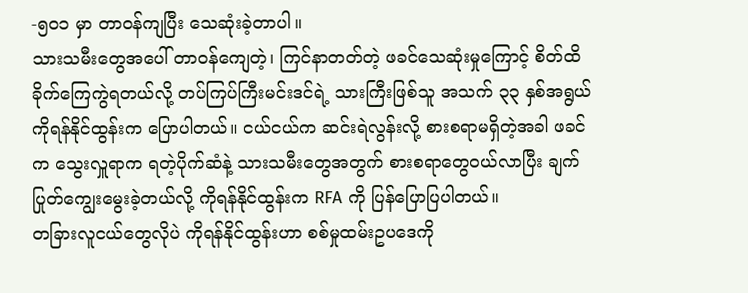-၅၀၁ မှာ တာဝန်ကျပြီး သေဆုံးခဲ့တာပါ။
သားသမီးတွေအပေါ် တာဝန်ကျေတဲ့၊ ကြင်နာတတ်တဲ့ ဖခင်သေဆုံးမှုကြောင့် စိတ်ထိခိုက်ကြေကွဲရတယ်လို့ တပ်ကြပ်ကြီးမင်းဒင်ရဲ့ သားကြီးဖြစ်သူ အသက် ၃၃ နှစ်အရွယ် ကိုရန်နိုင်ထွန်းက ပြောပါတယ်။ ငယ်ငယ်က ဆင်းရဲလွန်းလို့ စားစရာမရှိတဲ့အခါ ဖခင်က သွေးလှူရာက ရတဲ့ပိုက်ဆံနဲ့ သားသမီးတွေအတွက် စားစရာတွေဝယ်လာပြီး ချက်ပြုတ်ကျွေးမွေးခဲ့တယ်လို့ ကိုရန်နိုင်ထွန်းက RFA ကို ပြန်ပြောပြပါတယ်။
တခြားလူငယ်တွေလိုပဲ ကိုရန်နိုင်ထွန်းဟာ စစ်မှုထမ်းဥပဒေကို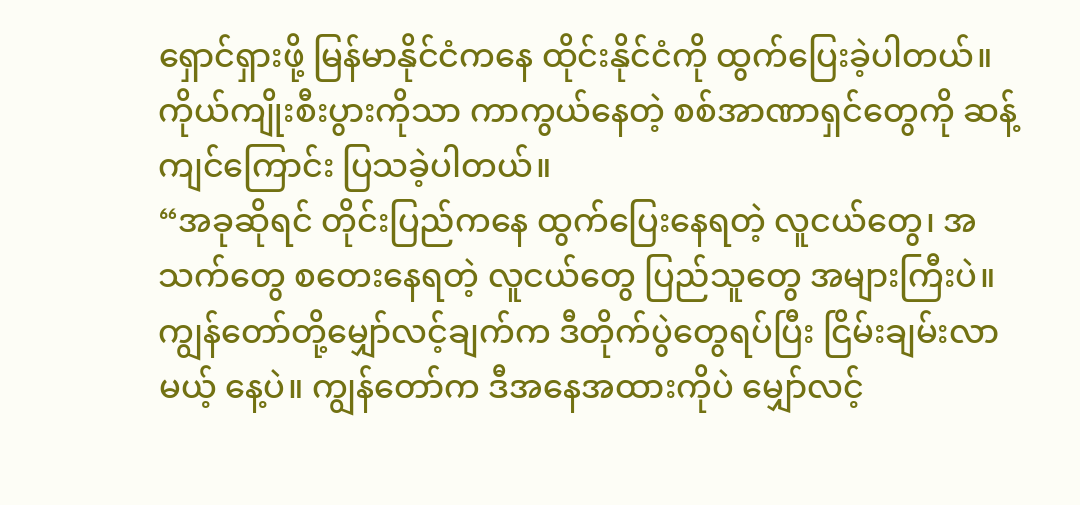ရှောင်ရှားဖို့ မြန်မာနိုင်ငံကနေ ထိုင်းနိုင်ငံကို ထွက်ပြေးခဲ့ပါတယ်။ ကိုယ်ကျိုးစီးပွားကိုသာ ကာကွယ်နေတဲ့ စစ်အာဏာရှင်တွေကို ဆန့်ကျင်ကြောင်း ပြသခဲ့ပါတယ်။
“အခုဆိုရင် တိုင်းပြည်ကနေ ထွက်ပြေးနေရတဲ့ လူငယ်တွေ၊ အသက်တွေ စတေးနေရတဲ့ လူငယ်တွေ ပြည်သူတွေ အများကြီးပဲ။ ကျွန်တော်တို့မျှော်လင့်ချက်က ဒီတိုက်ပွဲတွေရပ်ပြီး ငြိမ်းချမ်းလာမယ့် နေ့ပဲ။ ကျွန်တော်က ဒီအနေအထားကိုပဲ မျှော်လင့်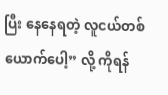ပြီး နေနေရတဲ့ လူငယ်တစ်ယောက်ပေါ့” လို့ ကိုရန်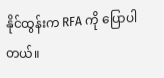နိုင်ထွန်းက RFA ကို ပြောပါတယ်။